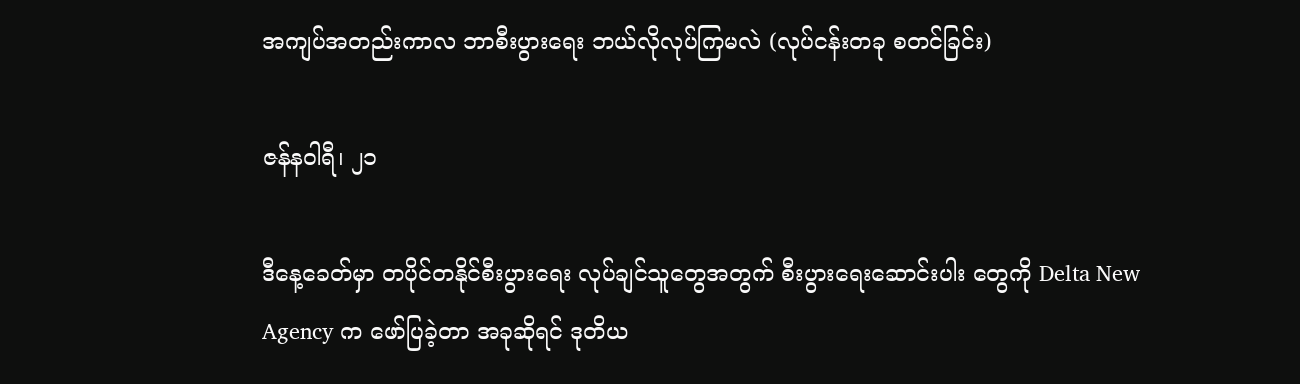အကျပ်အတည်းကာလ ဘာစီးပွားရေး ဘယ်လိုလုပ်ကြမလဲ (လုပ်ငန်းတခု စတင်ခြင်း)

ဇန်နဝါရီ၊ ၂၁

ဒီနေ့ခေတ်မှာ တပိုင်တနိုင်စီးပွားရေး လုပ်ချင်သူတွေအတွက် စီးပွားရေးဆောင်းပါး တွေကို Delta New Agency က ဖော်ပြခဲ့တာ အခုဆိုရင် ဒုတိယ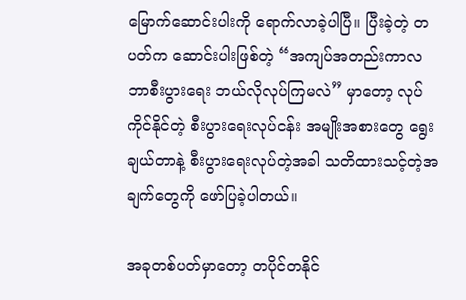မြောက်ဆောင်းပါးကို ရောက်လာခဲ့ပါပြီ။ ပြီးခဲ့တဲ့ တပတ်က ဆောင်းပါးဖြစ်တဲ့ “အကျပ်အတည်းကာလ ဘာစီးပွားရေး ဘယ်လိုလုပ်ကြမလဲ” မှာတော့ လုပ်ကိုင်နိုင်တဲ့ စီးပွားရေးလုပ်ငန်း အမျိုးအစားတွေ ရွေးချယ်တာနဲ့ စီးပွားရေးလုပ်တဲ့အခါ သတိထားသင့်တဲ့အချက်တွေကို ဖော်ပြခဲ့ပါတယ်။

အခုတစ်ပတ်မှာတော့ တပိုင်တနိုင်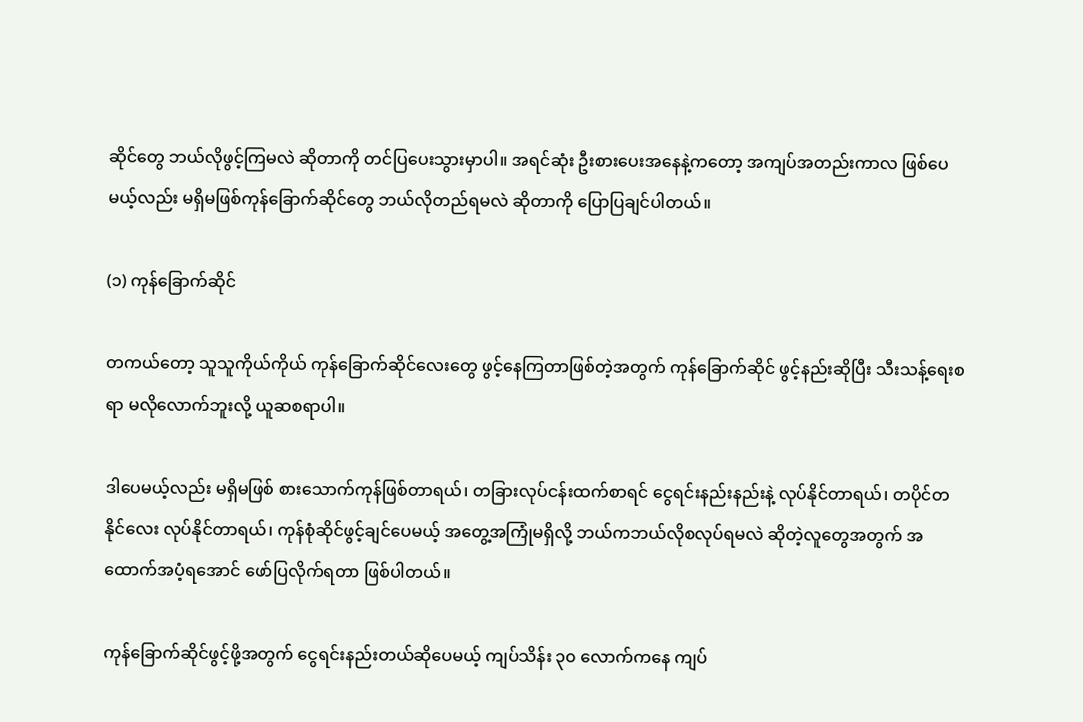ဆိုင်တွေ ဘယ်လိုဖွင့်ကြမလဲ ဆိုတာကို တင်ပြပေးသွားမှာပါ။ အရင်ဆုံး ဦးစားပေးအနေနဲ့ကတော့ အကျပ်အတည်းကာလ ဖြစ်ပေမယ့်လည်း မရှိမဖြစ်ကုန်ခြောက်ဆိုင်တွေ ဘယ်လိုတည်ရမလဲ ဆိုတာကို ပြောပြချင်ပါတယ်။

(၁) ကုန်ခြောက်ဆိုင်

တကယ်တော့ သူသူကိုယ်ကိုယ် ကုန်ခြောက်ဆိုင်လေးတွေ ဖွင့်နေကြတာဖြစ်တဲ့အတွက် ကုန်ခြောက်ဆိုင် ဖွင့်နည်းဆိုပြီး သီးသန့်ရေးစရာ မလိုလောက်ဘူးလို့ ယူဆစရာပါ။

ဒါပေမယ့်လည်း မရှိမဖြစ် စားသောက်ကုန်ဖြစ်တာရယ်၊ တခြားလုပ်ငန်းထက်စာရင် ငွေရင်းနည်းနည်းနဲ့ လုပ်နိုင်တာရယ်၊ တပိုင်တနိုင်လေး လုပ်နိုင်တာရယ်၊ ကုန်စုံဆိုင်ဖွင့်ချင်ပေမယ့် အတွေ့အကြုံမရှိလို့ ဘယ်ကဘယ်လိုစလုပ်ရမလဲ ဆိုတဲ့လူတွေအတွက် အထောက်အပံ့ရအောင် ဖော်ပြလိုက်ရတာ ဖြစ်ပါတယ်။

ကုန်ခြောက်ဆိုင်ဖွင့်ဖို့အတွက် ငွေရင်းနည်းတယ်ဆိုပေမယ့် ကျပ်သိန်း ၃၀ လောက်ကနေ ကျပ်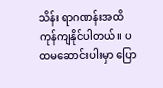သိန်း ရာဂဏန်းအထိ ကုန်ကျနိုင်ပါတယ်။ ပထမဆောင်းပါးမှာ ပြော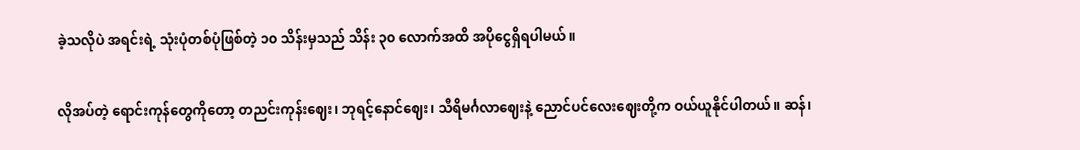ခဲ့သလိုပဲ အရင်းရဲ့ သုံးပုံတစ်ပုံဖြစ်တဲ့ ၁၀ သိန်းမှသည် သိန်း ၃၀ လောက်အထိ အပိုငွေရှိရပါမယ်။

လိုအပ်တဲ့ ရောင်းကုန်တွေကိုတော့ တညင်းကုန်းဈေး၊ ဘုရင့်နောင်ဈေး၊ သီရိမင်္ဂလာဈေးနဲ့ ညောင်ပင်လေးဈေးတို့က ဝယ်ယူနိုင်ပါတယ်။ ဆန်၊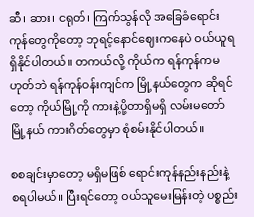ဆီ၊ ဆား၊ ငရုတ်၊ ကြက်သွန်လို အခြေခံရောင်းကုန်တွေကိုတော့ ဘုရင့်နောင်ဈေးကနေပဲ ဝယ်ယူရရှိနိုင်ပါတယ်။ တကယ်လို့ ကိုယ်က ရန်ကုန်ကမဟုတ်ဘဲ ရန်ကုန်ဝန်းကျင်က မြို့နယ်တွေက ဆိုရင်တော့ ကိုယ်မြို့ကို ကားနဲ့ပို့တာရှိမရှိ လမ်းမတော်မြို့နယ် ကားဂိတ်တွေမှာ စုံစမ်းနိုင်ပါတယ်။

စစချင်းမှာတော့ မရှိမဖြစ် ရောင်းကုန်နည်းနည်းနဲ့ စရပါမယ်။ ပြီးရင်တော့ ဝယ်သူမေးမြန်းတဲ့ ပစ္စည်း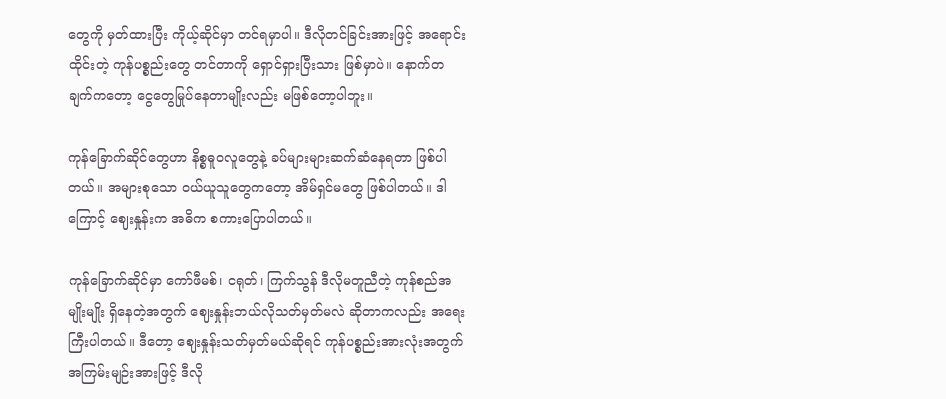တွေကို မှတ်ထားပြီး ကိုယ့်ဆိုင်မှာ တင်ရမှာပါ။ ဒီလိုတင်ခြင်းအားဖြင့် အရောင်းထိုင်းတဲ့ ကုန်ပစ္စည်းတွေ တင်တာကို ရှောင်ရှားပြီးသား ဖြစ်မှာပဲ။ နောက်တချက်ကတော့ ငွေတွေမြုပ်နေတာမျိုးလည်း မဖြစ်တော့ပါဘူး။

ကုန်ခြောက်ဆိုင်တွေဟာ နိစ္စဓူဝလူတွေနဲ့ ခပ်များများဆက်ဆံနေရတာ ဖြစ်ပါတယ်။ အများစုသော ဝယ်ယူသူတွေကတော့ အိမ်ရှင်မတွေ ဖြစ်ပါတယ်။ ဒါကြောင့် ဈေးနှုန်းက အဓိက စကားပြောပါတယ်။

ကုန်ခြောက်ဆိုင်မှာ ကော်ဖီမစ်၊ ငရုတ်၊ ကြက်သွန် ဒီလိုမတူညီတဲ့ ကုန်စည်အမျိုးမျိုး ရှိနေတဲ့အတွက် ဈေးနှုန်းဘယ်လိုသတ်မှတ်မလဲ ဆိုတာကလည်း အရေးကြီးပါတယ်။ ဒီတော့ ဈေးနှုန်းသတ်မှတ်မယ်ဆိုရင် ကုန်ပစ္စည်းအားလုံးအတွက် အကြမ်းမျဉ်းအားဖြင့် ဒီလို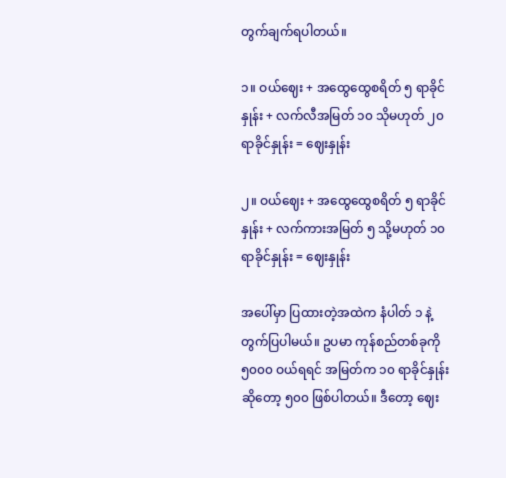တွက်ချက်ရပါတယ်။

၁။ ဝယ်ဈေး + အထွေထွေစရိတ် ၅ ရာခိုင်နှုန်း + လက်လီအမြတ် ၁၀ သိုမဟုတ် ၂၀ ရာခိုင်နှုန်း = ဈေးနှုန်း

၂။ ဝယ်ဈေး + အထွေထွေစရိတ် ၅ ရာခိုင်နှုန်း + လက်ကားအမြတ် ၅ သို့မဟုတ် ၁၀ ရာခိုင်နှုန်း = ဈေးနှုန်း

အပေါ်မှာ ပြထားတဲ့အထဲက နံပါတ် ၁ နဲ့တွက်ပြပါမယ်။ ဥပမာ ကုန်စည်တစ်ခုကို ၅၀၀၀ ဝယ်ရရင် အမြတ်က ၁၀ ရာခိုင်နှုန်းဆိုတော့ ၅၀၀ ဖြစ်ပါတယ်။ ဒီတော့ ဈေး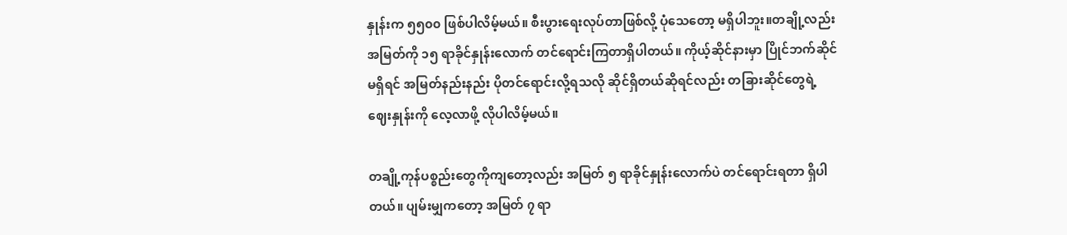နှုန်းက ၅၅၀၀ ဖြစ်ပါလိမ့်မယ်။ စီးပွားရေးလုပ်တာဖြစ်လို့ ပုံသေတော့ မရှိပါဘူး။တချို့လည်း အမြတ်ကို ၁၅ ရာခိုင်နှုန်းလောက် တင်ရောင်းကြတာရှိပါတယ်။ ကိုယ့်ဆိုင်နားမှာ ပြိုင်ဘက်ဆိုင်မရှိရင် အမြတ်နည်းနည်း ပိုတင်ရောင်းလို့ရသလို ဆိုင်ရှိတယ်ဆိုရင်လည်း တခြားဆိုင်တွေရဲ့ ဈေးနှုန်းကို လေ့လာဖို့ လိုပါလိမ့်မယ်။

တချို့ကုန်ပစ္စည်းတွေကိုကျတော့လည်း အမြတ် ၅ ရာခိုင်နှုန်းလောက်ပဲ တင်ရောင်းရတာ ရှိပါတယ်။ ပျမ်းမျှကတော့ အမြတ် ၇ ရာ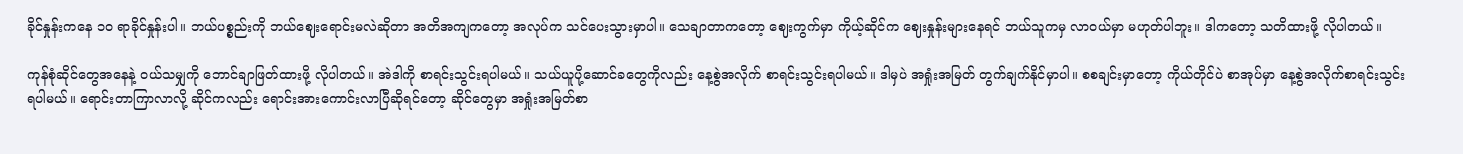ခိုင်နှုန်းကနေ ၁၀ ရာခိုင်နှုန်းပါ။ ဘယ်ပစ္စည်းကို ဘယ်ဈေးရောင်းမလဲဆိုတာ အတိအကျကတော့ အလုပ်က သင်ပေးသွားမှာပါ။ သေချာတာကတော့ ဈေးကွက်မှာ ကိုယ့်ဆိုင်က ဈေးနှုန်းများနေရင် ဘယ်သူကမှ လာဝယ်မှာ မဟုတ်ပါဘူး။ ဒါကတော့ သတိထားဖို့ လိုပါတယ်။

ကုန်စုံဆိုင်တွေအနေနဲ့ ဝယ်သမျှကို ဘောင်ချာဖြတ်ထားဖို့ လိုပါတယ်။ အဲဒါကို စာရင်းသွင်းရပါမယ်။ သယ်ယူပို့ဆောင်ခတွေကိုလည်း နေ့စွဲအလိုက် စာရင်းသွင်းရပါမယ်။ ဒါမှပဲ အရှုံးအမြတ် တွက်ချက်နိုင်မှာပါ။ စစချင်းမှာတော့ ကိုယ်တိုင်ပဲ စာအုပ်မှာ နေ့စွဲအလိုက်စာရင်းသွင်းရပါမယ်။ ရောင်းတာကြာလာလို့ ဆိုင်ကလည်း ရောင်းအားကောင်းလာပြီဆိုရင်တော့ ဆိုင်တွေမှာ အရှုံးအမြတ်စာ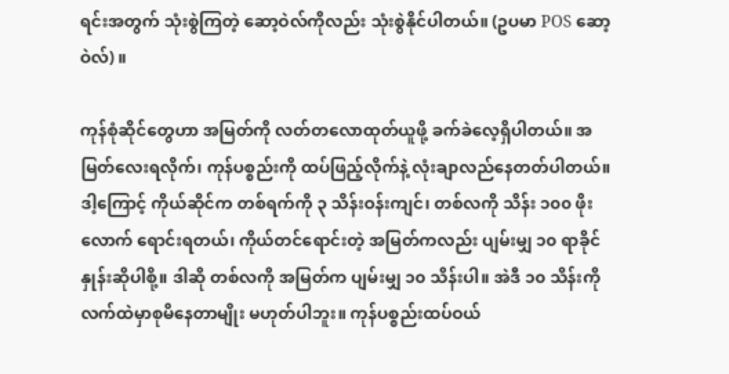ရင်းအတွက် သုံးစွဲကြတဲ့ ဆော့ဝဲလ်ကိုလည်း သုံးစွဲနိုင်ပါတယ်။ (ဥပမာ POS ဆော့ဝဲလ်) ။

ကုန်စုံဆိုင်တွေဟာ အမြတ်ကို လတ်တလောထုတ်ယူဖို့ ခက်ခဲလေ့ရှိပါတယ်။ အမြတ်လေးရလိုက်၊ ကုန်ပစ္စည်းကို ထပ်ဖြည့်လိုက်နဲ့ လုံးချာလည်နေတတ်ပါတယ်။ ဒါ့ကြောင့် ကိုယ်ဆိုင်က တစ်ရက်ကို ၃ သိန်းဝန်းကျင်၊ တစ်လကို သိန်း ၁၀၀ ဖိုးလောက် ရောင်းရတယ်၊ ကိုယ်တင်ရောင်းတဲ့ အမြတ်ကလည်း ပျမ်းမျှ ၁၀ ရာခိုင်နှုန်းဆိုပါစို့။ ဒါဆို တစ်လကို အမြတ်က ပျမ်းမျှ ၁၀ သိန်းပါ။ အဲဒီ ၁၀ သိန်းကို လက်ထဲမှာစုမိနေတာမျိုး မဟုတ်ပါဘူး။ ကုန်ပစ္စည်းထပ်ဝယ်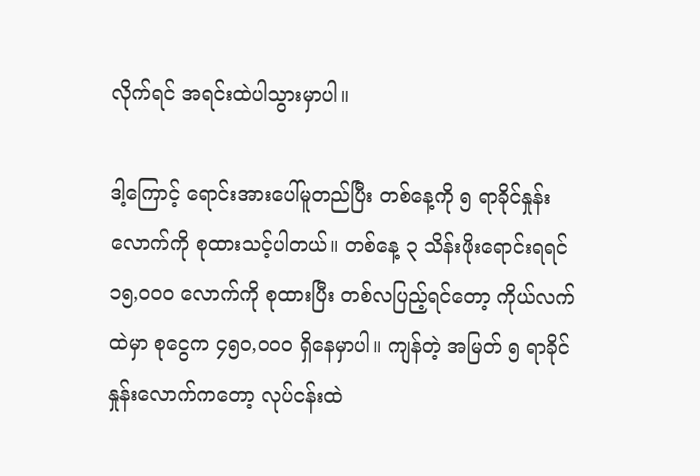လိုက်ရင် အရင်းထဲပါသွားမှာပါ။

ဒါ့ကြောင့် ရောင်းအားပေါ်မူတည်ပြီး တစ်နေ့ကို ၅ ရာခိုင်နှုန်းလောက်ကို စုထားသင့်ပါတယ်။ တစ်နေ့ ၃ သိန်းဖိုးရောင်းရရင် ၁၅,၀၀၀ လောက်ကို စုထားပြီး တစ်လပြည့်ရင်တော့ ကိုယ်လက်ထဲမှာ စုငွေက ၄၅၀,၀၀၀ ရှိနေမှာပါ။ ကျန်တဲ့ အမြတ် ၅ ရာခိုင်နှုန်းလောက်ကတော့ လုပ်ငန်းထဲ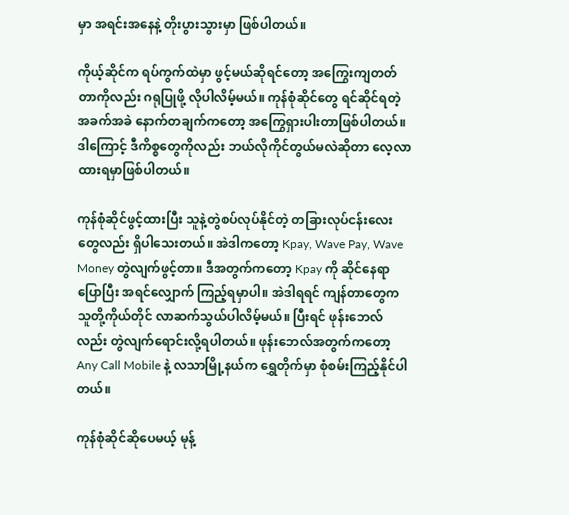မှာ အရင်းအနေနဲ့ တိုးပွားသွားမှာ ဖြစ်ပါတယ်။

ကိုယ့်ဆိုင်က ရပ်ကွက်ထဲမှာ ဖွင့်မယ်ဆိုရင်တော့ အကြွေးကျတတ်တာကိုလည်း ဂရုပြုဖို့ လိုပါလိမ့်မယ်။ ကုန်စုံဆိုင်တွေ ရင်ဆိုင်ရတဲ့ အခက်အခဲ နောက်တချက်ကတော့ အကြွေရှားပါးတာဖြစ်ပါတယ်။ ဒါကြောင့် ဒီကိစ္စတွေကိုလည်း ဘယ်လိုကိုင်တွယ်မလဲဆိုတာ လေ့လာထားရမှာဖြစ်ပါတယ်။

ကုန်စုံဆိုင်ဖွင့်ထားပြီး သူနဲ့တွဲစပ်လုပ်နိုင်တဲ့ တခြားလုပ်ငန်းလေးတွေလည်း ရှိပါသေးတယ်။ အဲဒါကတော့ Kpay, Wave Pay, Wave Money တွဲလျက်ဖွင့်တာ။ ဒီအတွက်ကတော့ Kpay ကို ဆိုင်နေရာပြောပြီး အရင်လျှောက် ကြည့်ရမှာပါ။ အဲဒါရရင် ကျန်တာတွေက သူတို့ကိုယ်တိုင် လာဆက်သွယ်ပါလိမ့်မယ်။ ပြီးရင် ဖုန်းဘေလ်လည်း တွဲလျက်ရောင်းလို့ရပါတယ်။ ဖုန်းဘေလ်အတွက်ကတော့ Any Call Mobile နဲ့ လသာမြို့နယ်က ရွှေတိုက်မှာ စုံစမ်းကြည့်နိုင်ပါတယ်။

ကုန်စုံဆိုင်ဆိုပေမယ့် မုန့်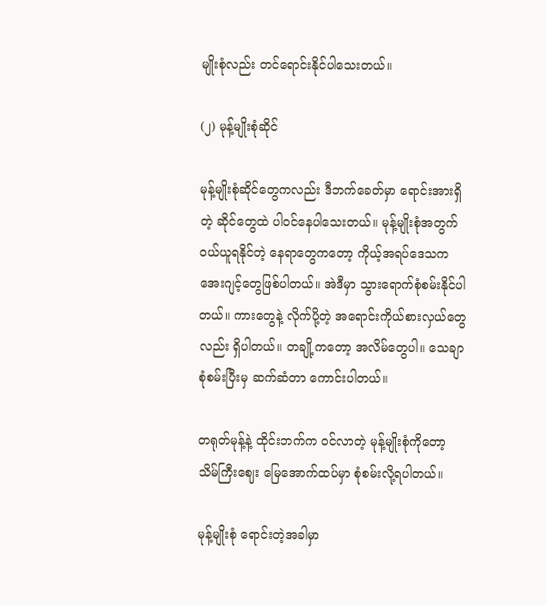မျိုးစုံလည်း တင်ရောင်းနိုင်ပါသေးတယ်။

(၂) မုန့်မျိုးစုံဆိုင်

မုန့်မျိုးစုံဆိုင်တွေကလည်း ဒီဘက်ခေတ်မှာ ရောင်းအားရှိတဲ့ ဆိုင်တွေထဲ ပါဝင်နေပါသေးတယ်။ မုန့်မျိုးစုံအတွက် ဝယ်ယူရနိုင်တဲ့ နေရာတွေကတော့ ကိုယ့်အရပ်ဒေသက အေးဂျင့်တွေဖြစ်ပါတယ်။ အဲဒီမှာ သွားရောက်စုံစမ်းနိုင်ပါတယ်။ ကားတွေနဲ့ လိုက်ပို့တဲ့ အရောင်းကိုယ်စားလှယ်တွေလည်း ရှိပါတယ်။ တချို့ကတော့ အလိမ်တွေပါ။ သေချာစုံစမ်းပြီးမှ ဆက်ဆံတာ ကောင်းပါတယ်။

တရုတ်မုန့်နဲ့ ထိုင်းဘက်က ဝင်လာတဲ့ မုန့်မျိုးစုံကိုတော့ သိမ်ကြီးဈေး မြေအောက်ထပ်မှာ စုံစမ်းလို့ရပါတယ်။

မုန့်မျိုးစုံ ရောင်းတဲ့အခါမှာ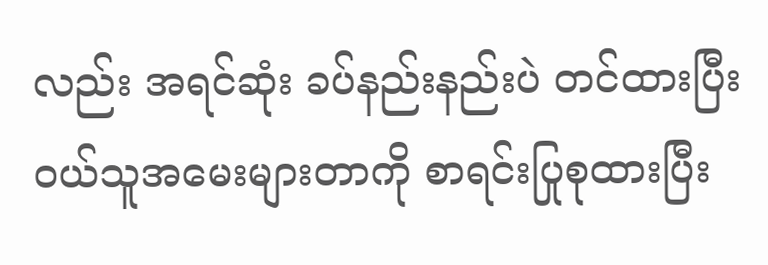လည်း အရင်ဆုံး ခပ်နည်းနည်းပဲ တင်ထားပြီး ဝယ်သူအမေးများတာကို စာရင်းပြုစုထားပြီး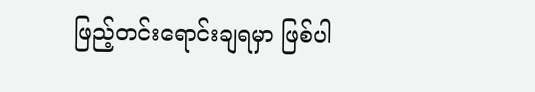ဖြည့်တင်းရောင်းချရမှာ ဖြစ်ပါ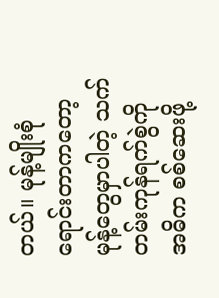တယ်။ မုန့်မျိုးစုံ ရောင်းတာကတော့ မုန့်တွေမှာပါတဲ့ သက်တမ်းကုန်ရက်စွဲကို အဓိက စစ်ဆေးဖို့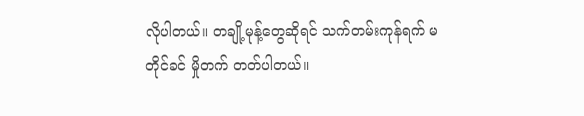လိုပါတယ်။ တချို့မုန့်တွေဆိုရင် သက်တမ်းကုန်ရက် မတိုင်ခင် မှိုတက် တတ်ပါတယ်။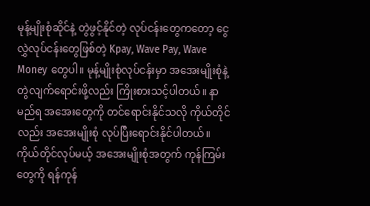မုန့်မျိုးစုံဆိုင်နဲ့ တွဲဖွင့်နိုင်တဲ့ လုပ်ငန်းတွေကတော့ ငွေလွှဲလုပ်ငန်းတွေဖြစ်တဲ့ Kpay, Wave Pay, Wave Money တွေပါ။ မုန့်မျိုးစုံလုပ်ငန်းမှာ အအေးမျိုးစုံနဲ့ တွဲလျက်ရောင်းဖို့လည်း ကြိုးစားသင့်ပါတယ်။ နာမည်ရ အအေးတွေကို တင်ရောင်းနိုင်သလို ကိုယ်တိုင်လည်း အအေးမျိုးစုံ လုပ်ပြီးရောင်းနိုင်ပါတယ်။ ကိုယ်တိုင်လုပ်မယ့် အအေးမျိုးစုံအတွက် ကုန်ကြမ်းတွေကို ရန်ကုန်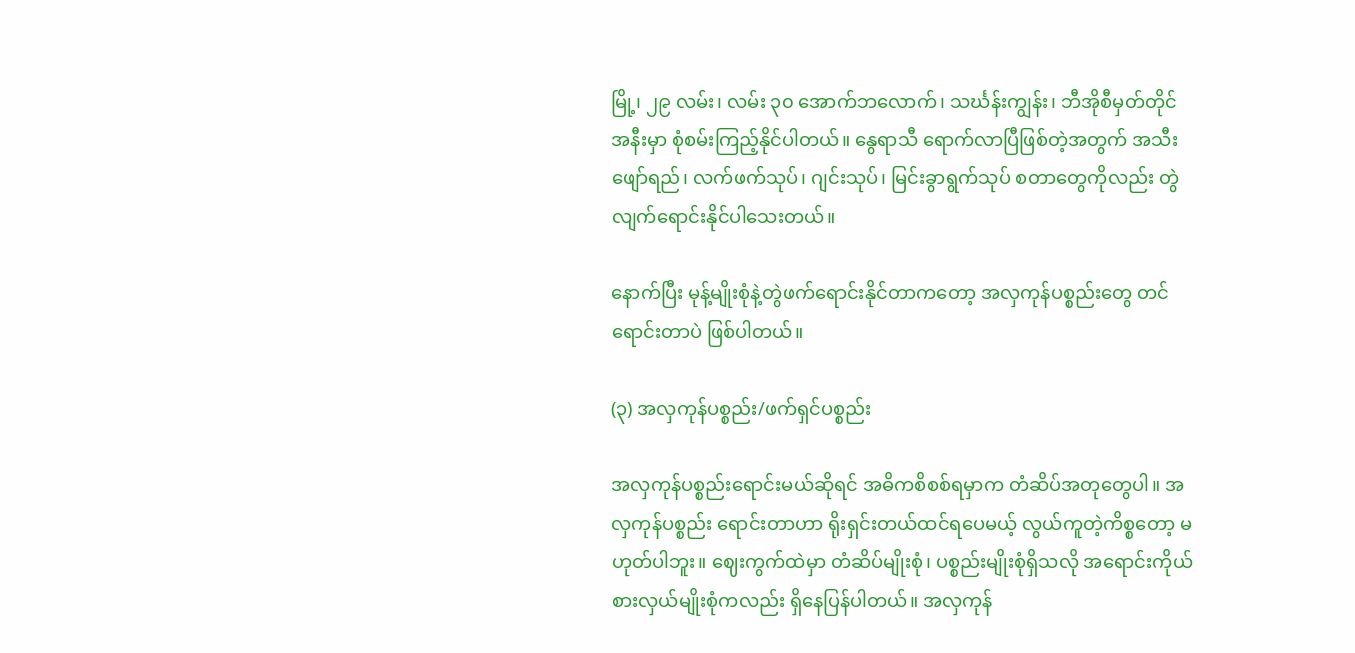မြို့၊ ၂၉ လမ်း၊ လမ်း ၃၀ အောက်ဘလောက်၊ သင်္ဃန်းကျွန်း၊ ဘီအိုစီမှတ်တိုင်အနီးမှာ စုံစမ်းကြည့်နိုင်ပါတယ်။ နွေရာသီ ရောက်လာပြီဖြစ်တဲ့အတွက် အသီးဖျော်ရည်၊ လက်ဖက်သုပ်၊ ဂျင်းသုပ်၊ မြင်းခွာရွက်သုပ် စတာတွေကိုလည်း တွဲလျက်ရောင်းနိုင်ပါသေးတယ်။

နောက်ပြီး မုန့်မျိုးစုံနဲ့တွဲဖက်ရောင်းနိုင်တာကတော့ အလှကုန်ပစ္စည်းတွေ တင်ရောင်းတာပဲ ဖြစ်ပါတယ်။

(၃) အလှကုန်ပစ္စည်း/ဖက်ရှင်ပစ္စည်း

အလှကုန်ပစ္စည်းရောင်းမယ်ဆိုရင် အဓိကစိစစ်ရမှာက တံဆိပ်အတုတွေပါ။ အလှကုန်ပစ္စည်း ရောင်းတာဟာ ရိုးရှင်းတယ်ထင်ရပေမယ့် လွယ်ကူတဲ့ကိစ္စတော့ မဟုတ်ပါဘူး။ ဈေးကွက်ထဲမှာ တံဆိပ်မျိုးစုံ၊ ပစ္စည်းမျိုးစုံရှိသလို အရောင်းကိုယ်စားလှယ်မျိုးစုံကလည်း ရှိနေပြန်ပါတယ်။ အလှကုန်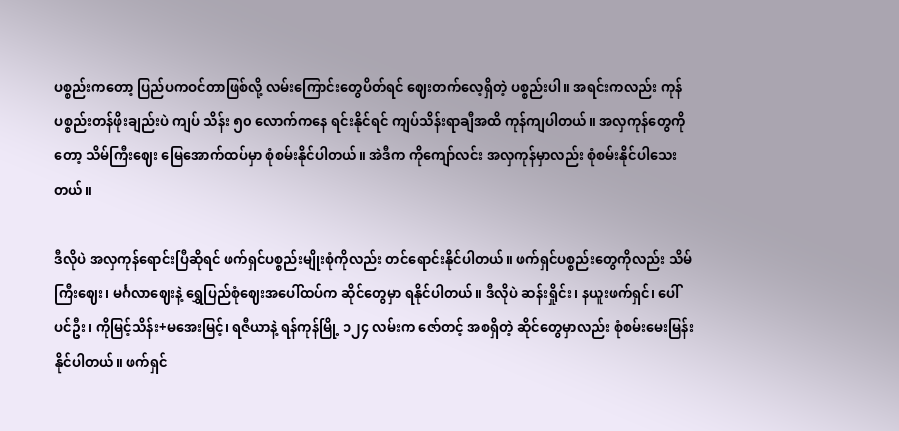ပစ္စည်းကတော့ ပြည်ပကဝင်တာဖြစ်လို့ လမ်းကြောင်းတွေပိတ်ရင် ဈေးတက်လေ့ရှိတဲ့ ပစ္စည်းပါ။ အရင်းကလည်း ကုန်ပစ္စည်းတန်ဖိုးချည်းပဲ ကျပ် သိန်း ၅၀ လောက်ကနေ ရင်းနိုင်ရင် ကျပ်သိန်းရာချီအထိ ကုန်ကျပါတယ်။ အလှကုန်တွေကိုတော့ သိမ်ကြီးဈေး မြေအောက်ထပ်မှာ စုံစမ်းနိုင်ပါတယ်။ အဲဒီက ကိုကျော်လင်း အလှကုန်မှာလည်း စုံစမ်းနိုင်ပါသေးတယ်။

ဒီလိုပဲ အလှကုန်ရောင်းပြီဆိုရင် ဖက်ရှင်ပစ္စည်းမျိုးစုံကိုလည်း တင်ရောင်းနိုင်ပါတယ်။ ဖက်ရှင်ပစ္စည်းတွေကိုလည်း သိမ်ကြီးဈေး၊ မင်္ဂလာဈေးနဲ့ ရွှေပြည်စုံဈေးအပေါ်ထပ်က ဆိုင်တွေမှာ ရနိုင်ပါတယ်။ ဒီလိုပဲ ဆန်းရှိုင်း၊ နယူးဖက်ရှင်၊ ပေါ်ပင်ဦး၊ ကိုမြင့်သိန်း+မအေးမြင့်၊ ရဇီယာနဲ့ ရန်ကုန်မြို့ ၁၂၄ လမ်းက ဇော်တင့် အစရှိတဲ့ ဆိုင်တွေမှာလည်း စုံစမ်းမေးမြန်းနိုင်ပါတယ်။ ဖက်ရှင်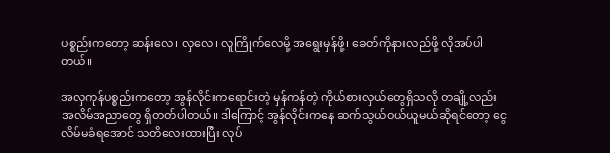ပစ္စည်းကတော့ ဆန်းလေ၊ လှလေ၊ လူကြိုက်လေမို့ အရွေးမှန်ဖို့၊ ခေတ်ကိုနားလည်ဖို့ လိုအပ်ပါတယ်။

အလှကုန်ပစ္စည်းကတော့ အွန်လိုင်းကရောင်းတဲ့ မှန်ကန်တဲ့ ကိုယ်စားလှယ်တွေရှိသလို တချို့လည်း အလိမ်အညာတွေ ရှိတတ်ပါတယ်။ ဒါကြောင့် အွန်လိုင်းကနေ ဆက်သွယ်ဝယ်ယူမယ်ဆိုရင်တော့ ငွေလိမ်မခံရအောင် သတိလေးထားပြီး လုပ်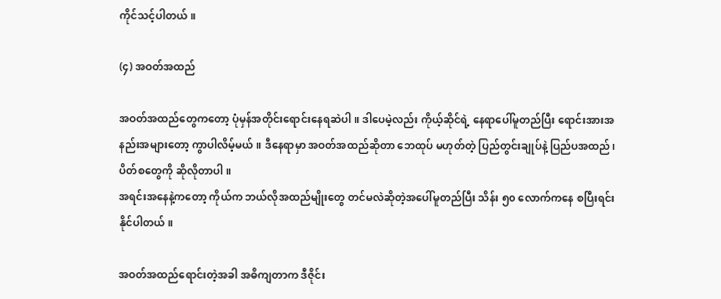ကိုင်သင့်ပါတယ်။

(၄) အဝတ်အထည်

အဝတ်အထည်တွေကတော့ ပုံမှန်အတိုင်း‌ရောင်းနေရဆဲပါ။ ဒါပေမဲ့လည်း ကိုယ့်ဆိုင်ရဲ့ နေရာပေါ်မူတည်ပြီး ရောင်းအားအနည်းအများတော့ ကွာပါလိမ့်မယ်။ ဒီနေရာမှာ အဝတ်အထည်ဆိုတာ ဘေထုပ် မဟုတ်တဲ့ ပြည်တွင်းချုပ်နဲ့ ပြည်ပအထည်၊ ပိတ်စတွေကို ဆိုလိုတာပါ။
အရင်းအနေနဲ့ကတော့ ကိုယ်က ဘယ်လိုအထည်မျိုးတွေ တင်မလဲဆိုတဲ့အပေါ်မူတည်ပြီး သိန်း ၅၀ လောက်ကနေ စပြီးရင်းနိုင်ပါတယ်။

အဝတ်အထည်ရောင်းတဲ့အခါ အဓိကျတာက ဒီဇိုင်း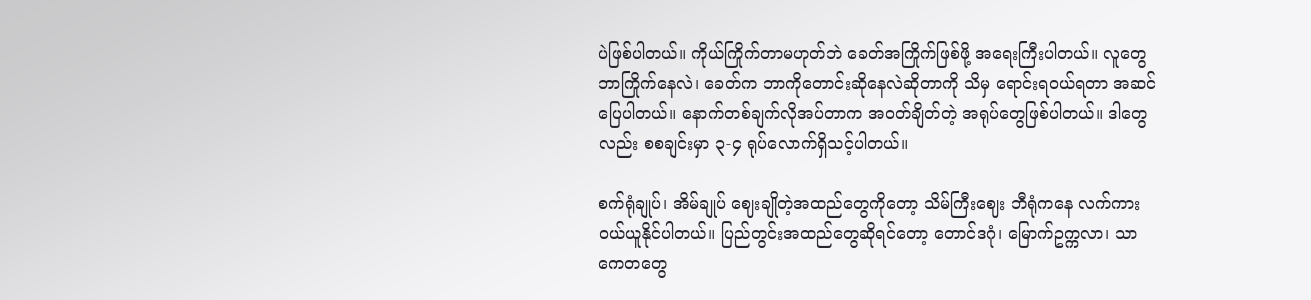ပဲဖြစ်ပါတယ်။ ကိုယ်ကြိုက်တာမဟုတ်ဘဲ ခေတ်အကြိုက်ဖြစ်ဖို့ အရေးကြီးပါတယ်။ လူတွေဘာကြိုက်နေလဲ၊ ခေတ်က ဘာကိုတောင်းဆိုနေလဲဆိုတာကို သိမှ ရောင်းရဝယ်ရတာ အဆင်ပြေပါတယ်။ နောက်တစ်ချက်လိုအပ်တာက အဝတ်ချိတ်တဲ့ အရုပ်တွေဖြစ်ပါတယ်။ ဒါတွေလည်း စစချင်းမှာ ၃-၄ ရုပ်လောက်ရှိသင့်ပါတယ်။

စက်ရုံချုပ်၊ အိမ်ချုပ် ဈေးချိုတဲ့အထည်တွေကို‌တော့ သိမ်ကြီးဈေး ဘီရုံကနေ လက်ကားဝယ်ယူနိုင်ပါတယ်။ ပြည်တွင်းအထည်တွေဆိုရင်တော့ တောင်ဒဂုံ၊ မြောက်ဥက္ကလာ၊ သာကေတတွေ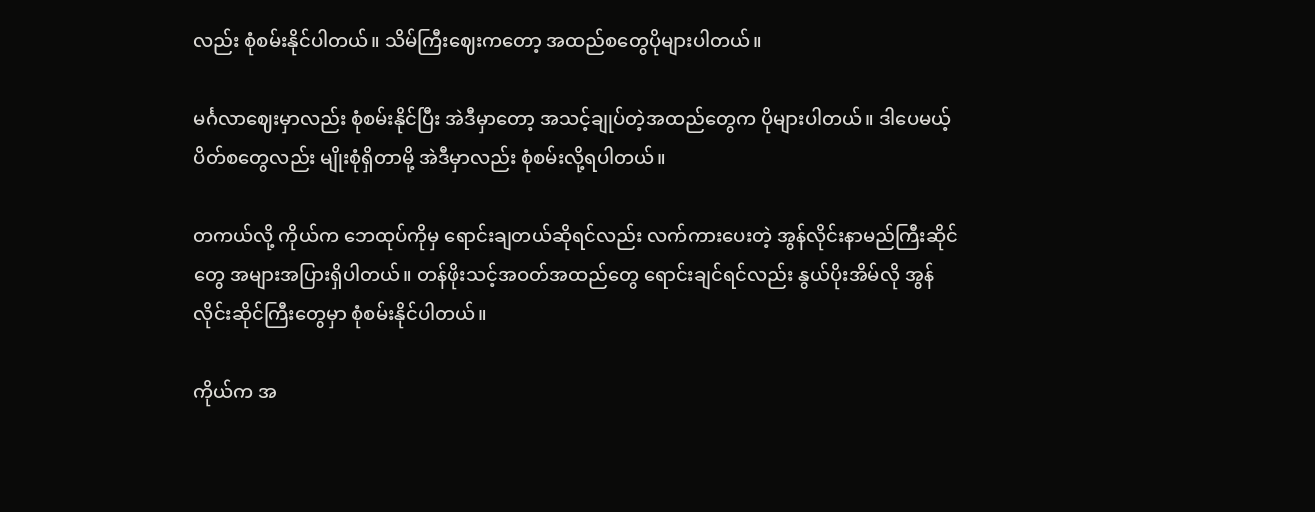လည်း စုံစမ်းနိုင်ပါတယ်။ သိမ်ကြီးဈေးကတော့ အထည်စတွေပိုများပါတယ်။

မင်္ဂလာဈေးမှာလည်း စုံစမ်းနိုင်ပြီး အဲဒီမှာတော့ အသင့်ချုပ်တဲ့အထည်တွေက ပိုများပါတယ်။ ဒါပေမယ့် ပိတ်စတွေလည်း မျိုးစုံရှိတာမို့ အဲဒီမှာလည်း စုံစမ်းလို့ရပါတယ်။

တကယ်လို့ ကိုယ်က ဘေထုပ်ကိုမှ ရောင်းချတယ်ဆိုရင်လည်း လက်ကားပေးတဲ့ အွန်လိုင်းနာမည်ကြီးဆိုင်တွေ အများအပြားရှိပါတယ်။ တန်ဖိုးသင့်အဝတ်အထည်တွေ ရောင်းချင်ရင်လည်း နွယ်ပိုးအိမ်လို အွန်လိုင်းဆိုင်ကြီးတွေမှာ စုံစမ်းနိုင်ပါတယ်။

ကိုယ်က အ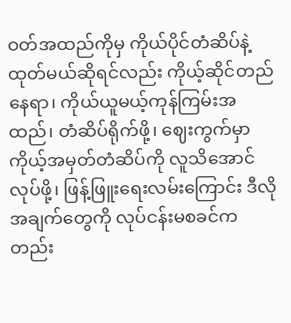ဝတ်အထည်ကိုမှ ကိုယ်ပိုင်တံဆိပ်နဲ့ထုတ်မယ်ဆိုရင်လည်း ကိုယ့်ဆိုင်တည်နေရာ၊ ကိုယ်ယူမယ့်ကုန်ကြမ်းအထည်၊ တံဆိပ်ရိုက်ဖို့၊ ဈေးကွက်မှာ ကိုယ့်အမှတ်တံဆိပ်ကို လူသိအောင်လုပ်ဖို့၊ ဖြန့်ဖြူးရေးလမ်းကြောင်း ဒီလိုအချက်တွေကို လုပ်ငန်းမစခင်ကတည်း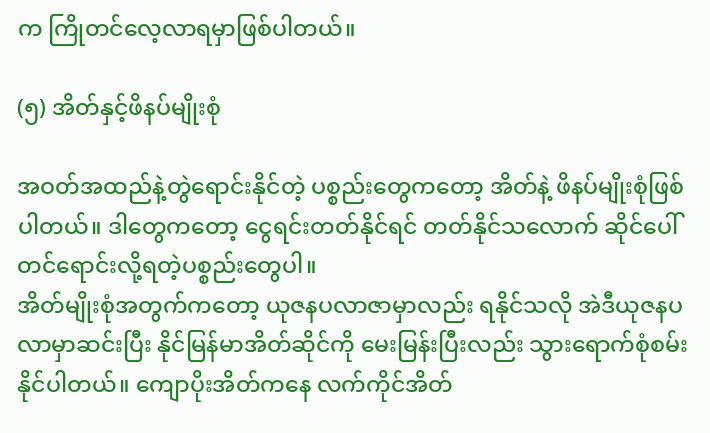က ကြိုတင်လေ့လာရမှာဖြစ်ပါတယ်။

(၅) အိတ်နှင့်ဖိနပ်မျိုးစုံ

အဝတ်အထည်နဲ့တွဲရောင်းနိုင်တဲ့ ပစ္စည်းတွေကတော့ အိတ်နဲ့ ဖိနပ်မျိုးစုံဖြစ်ပါတယ်။ ဒါတွေကတော့ ငွေရင်းတတ်နိုင်ရင် တတ်နိုင်သလောက် ဆိုင်ပေါ်တင်ရောင်းလို့ရတဲ့ပစ္စည်းတွေပါ။
အိတ်မျိုးစုံအတွက်ကတော့ ယုဇနပလာဇာမှာလည်း ရနိုင်သလို အဲဒီယုဇနပလာမှာဆင်းပြီး နိုင်မြန်မာအိတ်ဆိုင်ကို မေးမြန်းပြီးလည်း သွားရောက်စုံစမ်းနိုင်ပါတယ်။ ကျောပိုးအိတ်ကနေ လက်ကိုင်အိတ်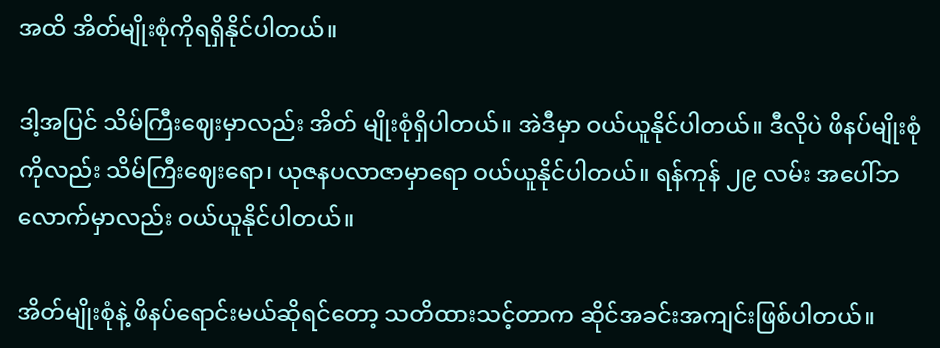အထိ အိတ်မျိုးစုံကိုရရှိနိုင်ပါတယ်။

ဒါ့အပြင် သိမ်ကြီးဈေးမှာလည်း အိတ် မျိုးစုံရှိပါတယ်။ အဲဒီမှာ ဝယ်ယူနိုင်ပါတယ်။ ဒီလိုပဲ ဖိနပ်မျိုးစုံကိုလည်း သိမ်ကြီးဈေးရော၊ ယုဇနပလာဇာမှာရော ဝယ်ယူနိုင်ပါတယ်။ ရန်ကုန် ၂၉ လမ်း အပေါ်ဘလောက်မှာလည်း ဝယ်ယူနိုင်ပါတယ်။

အိတ်မျိုးစုံနဲ့ ဖိနပ်ရောင်းမယ်ဆိုရင်တော့ သတိထားသင့်တာက ဆိုင်အခင်းအကျင်းဖြစ်ပါတယ်။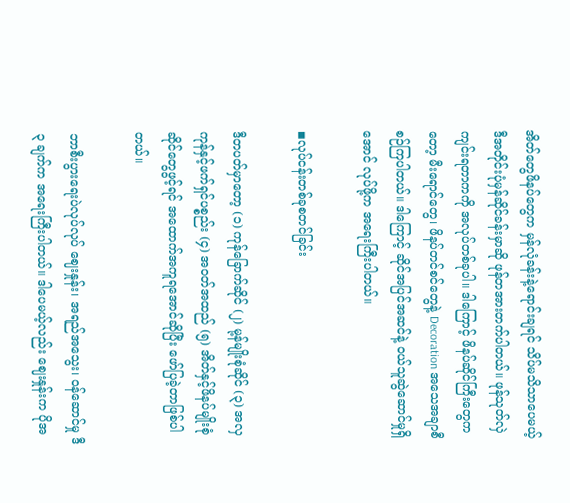အိတ်တွေဖိနပ်တွေက မှန်လုံခန်းနဲ့ရောင်းချရင် သိပ်မသိသာပေမယ့် ဒီအတိုင်းပုံမှန်ဆိုင်ခန်းမှာဆို ဖုန်တအားတက်ပါတယ်။ ဖုန်သုတ်လှဲကျင်းရတာကကို အလုပ်တစ်ခုပါ။ ဒါကြောင့် ဖိနပ်ဆိုင်ကြီးတွေကတော့ မီးရောင်တွေ၊ ဖိနပ်တင်စင်တွေနဲ့ Decoration အသေအချာစီစဉ်ကြပါတယ်။ ဒါကြောင့် ဆိုင်အပြင်အဆင်နဲ့ ဝယ်သူဆွဲဆောင်မှုရှိအောင် လုပ်ဖို့က အရေးကြီးပါတယ်။

◾လုပ်ငန်းတစ်ခုစတင်ခြင်း

ဒီတပတ်မှာတော့ (၁) ကုန်ခြောက်ဆိုင် (၂) မု့န်မျိုးစုံဆိုင် (၃) အလှကုန်နှင့်ဖက်ရှင်ပစ္စည်း (၄) အဝတ်အထည် (၅) အိတ်နှင့်ဖိနပ်မျိုးစုံ ဆိုင်တွေဖွင့်ရင် အထောက်အကူရအောင်ဆိုပြီး ဖော်ပြခဲ့တာဖြစ်ပါတယ်။

ဘာစီးပွားရေးပဲလုပ်လုပ် ဈေးနှုန်း၊ အရည်အသွေး၊ ဝန်ဆောင်မှု ဒီ ၃ ချက်က အရေးကြီးပါတယ်။ ဒါပေမယ့်လည်း ဈေးနှုန်းက ပိုအ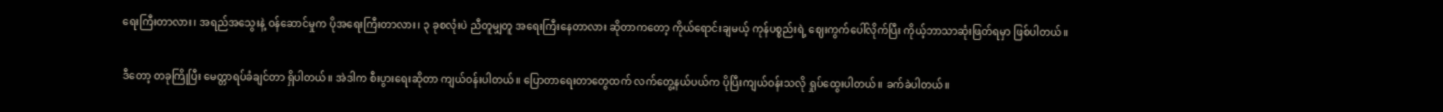ရေးကြီးတာလား၊ အရည်အသွေးနဲ့ ဝန်ဆောင်မှုက ပိုအရေးကြီးတာလား၊ ၃ ခုစလုံးပဲ ညီတူမျှတူ အရေးကြီးနေတာလား ဆိုတာကတော့ ကိုယ်ရောင်းချမယ့် ကုန်ပစ္စည်းရဲ့ ဈေးကွက်ပေါ်လိုက်ပြီး ကိုယ့်ဘာသာဆုံးဖြတ်ရမှာ ဖြစ်ပါတယ်။

ဒီတော့ တခုကြိုပြီး မေတ္တာရပ်ခံချင်တာ ရှိပါတယ်။ အဲဒါက စီးပွားရေးဆိုတာ ကျယ်ဝန်းပါတယ်။ ပြောတာရေးတာတွေထက် လက်တွေ့နယ်ပယ်က ပိုပြီးကျယ်ဝန်းသလို ရှုပ်ထွေးပါတယ်။ ခက်ခဲပါတယ်။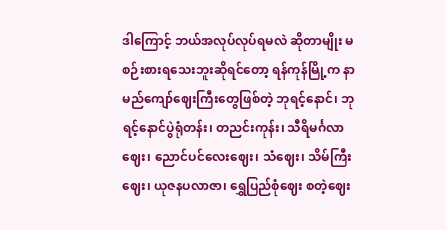ဒါကြောင့် ဘယ်အလုပ်လုပ်ရမလဲ ဆိုတာမျိုး မစဉ်းစားရသေးဘူးဆိုရင်တော့ ရန်ကုန်မြို့က နာမည်ကျော်ဈေးကြီးတွေဖြစ်တဲ့ ဘုရင့်နောင်၊ ဘုရင့်နောင်ပွဲရုံတန်း၊ တညင်းကုန်း၊ သီရိမင်္ဂလာဈေး၊ ညောင်ပင်လေးဈေး၊ သံဈေး၊ သိမ်ကြီးဈေး၊ ယုဇနပလာဇာ၊ ရွှေပြည်စုံဈေး စတဲ့ဈေး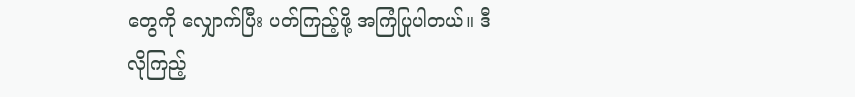တွေကို လျှောက်ပြီး ပတ်ကြည့်ဖို့ အကြံပြုပါတယ်။ ဒီလိုကြည့်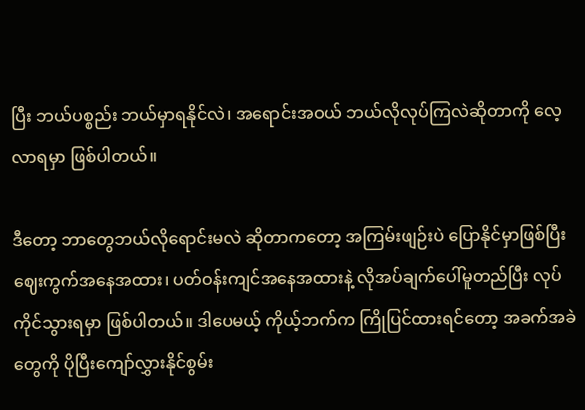ပြီး ဘယ်ပစ္စည်း ဘယ်မှာရနိုင်လဲ၊ အရောင်းအဝယ် ဘယ်လိုလုပ်ကြလဲဆိုတာကို လေ့လာရမှာ ဖြစ်ပါတယ်။

ဒီတော့ ဘာတွေဘယ်လိုရောင်းမလဲ ဆိုတာကတော့ အကြမ်းဖျဉ်းပဲ ပြောနိုင်မှာဖြစ်ပြီး ဈေးကွက်အနေအထား၊ ပတ်ဝန်းကျင်အနေအထားနဲ့ လိုအပ်ချက်ပေါ်မူတည်ပြီး လုပ်ကိုင်သွားရမှာ ဖြစ်ပါတယ်။ ဒါပေမယ့် ကိုယ့်ဘက်က ကြိုပြင်ထားရင်တော့ အခက်အခဲတွေကို ပိုပြီးကျော်လွှားနိုင်စွမ်း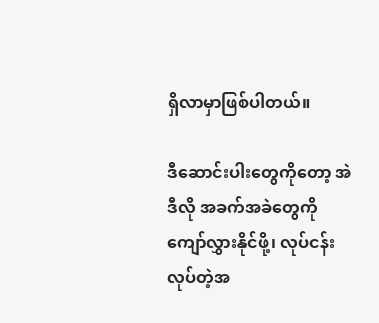ရှိလာမှာဖြစ်ပါတယ်။

ဒီဆောင်းပါးတွေကိုတော့ အဲဒီလို အခက်အခဲတွေကို ကျော်လွှားနိုင်ဖို့၊ လုပ်ငန်းလုပ်တဲ့အ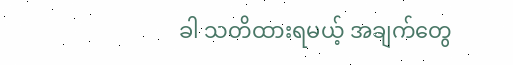ခါ သတိထားရမယ့် အချက်တွေ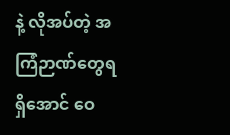နဲ့ လိုအပ်တဲ့ အကြံဉာဏ်တွေရရှိအောင် ဝေ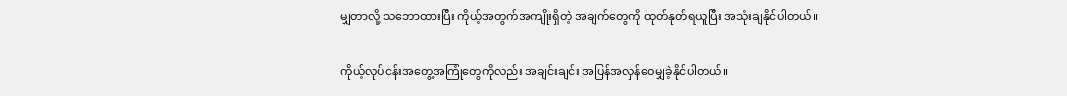မျှတာလို့ သဘောထားပြီး ကိုယ့်အတွက်အကျိုးရှိတဲ့ အချက်တွေကို ထုတ်နုတ်ရယူပြီး အသုံးချနိုင်ပါတယ်။

ကိုယ့်လုပ်ငန်းအတွေ့အကြုံတွေကိုလည်း အချင်းချင်း အပြန်အလှန်ဝေမျှခဲ့နိုင်ပါတယ်။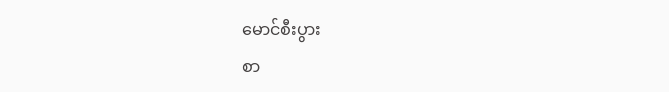မောင်စီးပွား
စာ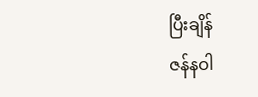ပြီးချိန်
ဇန်နဝါ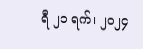ရီ ၂၁ ရက်၊ ၂၀၂၄